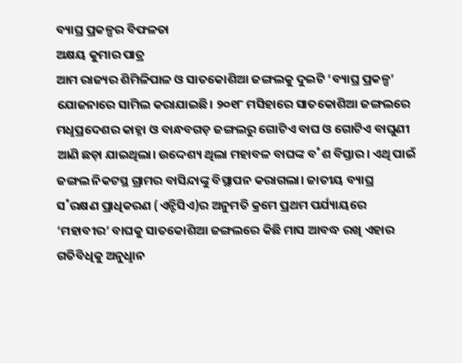ବ୍ୟାଘ୍ର ପ୍ରକଳ୍ପର ବିଫଳତା
ଅକ୍ଷୟ କୁମାର ପାତ୍ର
ଆମ ରାଜ୍ୟର ଶିମିଳିପାଳ ଓ ସାତକୋଶିଆ ଜଙ୍ଗଲକୁ ଦୁଇଟି ‘ବ୍ୟାଘ୍ର ପ୍ରକଳ୍ପ’ ଯୋଜନାରେ ସାମିଲ କରାଯାଇଛି। ୨୦୧୮ ମସିହାରେ ସାତକୋଶିଆ ଜଙ୍ଗଲରେ ମଧୢପ୍ରଦେଶର କାହ୍ନା ଓ ବାନ୍ଧବଗଡ଼ ଜଙ୍ଗଲରୁ ଗୋଟିଏ ବାଘ ଓ ଗୋଟିଏ ବାଘୁଣୀ ଆଣି ଛଡ଼ା ଯାଇଥିଲା। ଉଦ୍ଦେଶ୍ୟ ଥିଲା ମହାବଳ ବାଘଙ୍କ ବ˚ଶ ବିସ୍ତାର। ଏଥି ପାଇଁ ଜଙ୍ଗଲ ନିକଟସ୍ଥ ଗ୍ରାମର ବାସିନ୍ଦାଙ୍କୁ ବିସ୍ଥାପନ କରାଗଲା। ଜାତୀୟ ବ୍ୟାଘ୍ର ସ˚ରକ୍ଷଣ ପ୍ରାଧିକରଣ (ଏନ୍ଟିସିଏ)ର ଅନୁମତି କ୍ରମେ ପ୍ରଥମ ପର୍ଯ୍ୟାୟରେ ‘ମହାବୀର’ ବାଘକୁ ସାତକୋଶିଆ ଜଙ୍ଗଲରେ କିଛି ମାସ ଆବଦ୍ଧ ରଖି ଏହାର ଗତିବିଧିକୁ ଅନୁଧୢାନ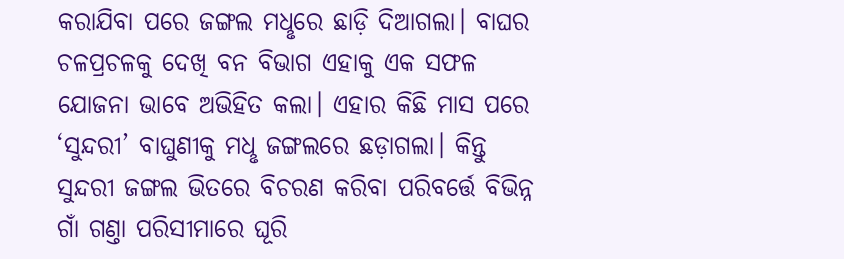କରାଯିବା ପରେ ଜଙ୍ଗଲ ମଧୢରେ ଛାଡ଼ି ଦିଆଗଲା। ବାଘର ଚଳପ୍ରଚଳକୁ ଦେଖି ବନ ବିଭାଗ ଏହାକୁ ଏକ ସଫଳ ଯୋଜନା ଭାବେ ଅଭିହିତ କଲା। ଏହାର କିଛି ମାସ ପରେ ‘ସୁନ୍ଦରୀ’ ବାଘୁଣୀକୁ ମଧୢ ଜଙ୍ଗଲରେ ଛଡ଼ାଗଲା। କିନ୍ତୁ ସୁନ୍ଦରୀ ଜଙ୍ଗଲ ଭିତରେ ବିଚରଣ କରିବା ପରିବର୍ତ୍ତେ ବିଭିନ୍ନ ଗାଁ ଗଣ୍ତା ପରିସୀମାରେ ଘୂରି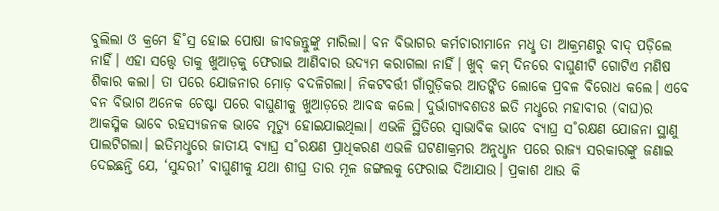ବୁଲିଲା ଓ କ୍ରମେ ହି˚ସ୍ର ହୋଇ ପୋଷା ଜୀବଜନ୍ତୁଙ୍କୁ ମାରିଲା। ବନ ବିଭାଗର କର୍ମଚାରୀମାନେ ମଧୢ ତା ଆକ୍ରମଣରୁ ବାଦ୍ ପଡ଼ିଲେ ନାହିଁ। ଏହା ସତ୍ତ୍ବେ ତାକୁ ଖୁଆଡ଼କୁ ଫେରାଇ ଆଣିବାର ଉଦ୍ୟମ କରାଗଲା ନାହିଁ। ଖୁବ୍ କମ୍ ଦିନରେ ବାଘୁଣୀଟି ଗୋଟିଏ ମଣିଷ ଶିକାର କଲା। ତା ପରେ ଯୋଜନାର ମୋଡ଼ ବଦଳିଗଲା। ନିକଟବର୍ତ୍ତୀ ଗାଁଗୁଡ଼ିକର ଆତଙ୍କିତ ଲୋକେ ପ୍ରବଳ ବିରୋଧ କଲେ। ଏବେ ବନ ବିଭାଗ ଅନେକ ଚେଷ୍ଟା ପରେ ବାଘୁଣୀକୁ ଖୁଆଡ଼ରେ ଆବଦ୍ଧ କଲେ। ଦୁର୍ଭାଗ୍ୟବଶତଃ ଇତି ମଧୢରେ ମହାବୀର (ବାଘ)ର ଆକସ୍ମିକ ଭାବେ ରହସ୍ୟଜନକ ଭାବେ ମୃତ୍ୟୁ ହୋଇଯାଇଥିଲା। ଏଭଳି ସ୍ଥିତିରେ ସ୍ବାଭାବିକ ଭାବେ ବ୍ୟାଘ୍ର ସ˚ରକ୍ଷଣ ଯୋଜନା ସ୍ଥାଣୁ ପାଲଟିଗଲା। ଇତିମଧୢରେ ଜାତୀୟ ବ୍ୟାଘ୍ର ସ˚ରକ୍ଷଣ ପ୍ରାଧିକରଣ ଏଭଳି ଘଟଣାକ୍ରମର ଅନୁଧୢାନ ପରେ ରାଜ୍ୟ ସରକାରଙ୍କୁ ଜଣାଇ ଦେଇଛନ୍ତି ଯେ, ‘ସୁନ୍ଦରୀ’ ବାଘୁଣୀକୁ ଯଥା ଶୀଘ୍ର ତାର ମୂଳ ଜଙ୍ଗଲକୁ ଫେରାଇ ଦିଆଯାଉ। ପ୍ରକାଶ ଥାଉ କି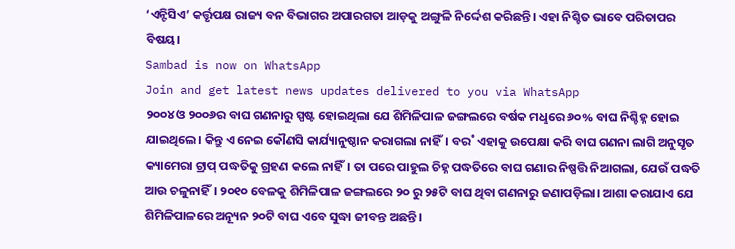‘ଏନ୍ଟିସିଏ’ କର୍ତ୍ତୃପକ୍ଷ ରାଜ୍ୟ ବନ ବିଭାଗର ଅପାରଗତା ଆଡ଼କୁ ଅଙ୍ଗୁଳି ନିର୍ଦ୍ଦେଶ କରିଛନ୍ତି। ଏହା ନିଶ୍ଚିତ ଭାବେ ପରିତାପର ବିଷୟ।
Sambad is now on WhatsApp
Join and get latest news updates delivered to you via WhatsApp
୨୦୦୪ ଓ ୨୦୦୬ର ବାଘ ଗଣନାରୁ ସ୍ପଷ୍ଟ ହୋଇଥିଲା ଯେ ଶିମିଳିପାଳ ଜଙ୍ଗଲରେ ବର୍ଷକ ମଧୢରେ ୬୦% ବାଘ ନିଶ୍ଚିହ୍ନ ହୋଇ ଯାଇଥିଲେ। କିନ୍ତୁ ଏ ନେଇ କୌଣସି କାର୍ଯ୍ୟାନୁଷ୍ଠାନ କରାଗଲା ନାହିଁ। ବର˚ ଏହାକୁ ଉପେକ୍ଷା କରି ବାଘ ଗଣନା ଲାଗି ଅନୁସୃତ କ୍ୟାମେରା ଟ୍ରାପ୍ ପଦ୍ଧତିକୁ ଗ୍ରହଣ କଲେ ନାହିଁ। ତା ପରେ ପାହୁଲ ଚିହ୍ନ ପଦ୍ଧତିରେ ବାଘ ଗଣାର ନିଷ୍ପତ୍ତି ନିଆଗଲା, ଯେଉଁ ପଦ୍ଧତି ଆଉ ଚଳୁନାହିଁ। ୨୦୧୦ ବେଳକୁ ଶିମିଳିପାଳ ଜଙ୍ଗଲରେ ୨୦ ରୁ ୨୫ଟି ବାଘ ଥିବା ଗଣନାରୁ ଜଣାପଡ଼ିଲା। ଆଶା କରାଯାଏ ଯେ ଶିମିଳିପାଳରେ ଅନ୍ୟୂନ ୨୦ଟି ବାଘ ଏବେ ସୁଦ୍ଧା ଜୀବନ୍ତ ଅଛନ୍ତି।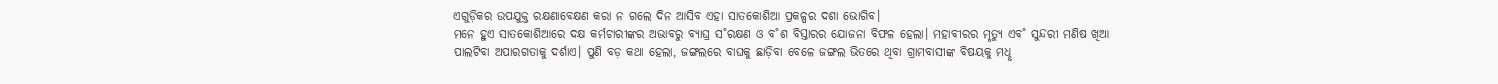ଏଗୁଡ଼ିକର ଉପଯୁକ୍ତ ରକ୍ଷଣାବେକ୍ଷଣ କରା ନ ଗଲେ ଦିନ ଆସିବ ଏହା ସାତକୋଶିଆ ପ୍ରକଳ୍ପର ଦଶା ଭୋଗିବ।
ମନେ ହୁଏ ସାତକୋଶିଆରେ ଦକ୍ଷ କର୍ମଚାରୀଙ୍କର ଅଭାବରୁ ବ୍ୟାଘ୍ର ସ˚ରକ୍ଷଣ ଓ ବ˚ଶ ବିସ୍ତାରର ଯୋଜନା ବିଫଳ ହେଲା। ମହାବୀରର ମୃତ୍ୟୁ ଏବ˚ ସୁନ୍ଦରୀ ମଣିଷ ଖିଆ ପାଲଟିବା ଅପାରଗତାକୁ ଦର୍ଶାଏ। ପୁଣି ବଡ଼ କଥା ହେଲା, ଜଙ୍ଗଲରେ ବାଘକୁ ଛାଡ଼ିବା ବେଳେ ଜଙ୍ଗଲ ଭିତରେ ଥିବା ଗ୍ରାମବାସୀଙ୍କ ବିଷୟକୁ ମଧୢ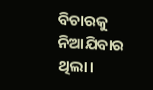ବିଚାରକୁ ନିଆଯିବାର ଥିଲା।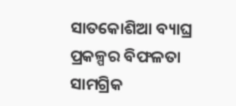ସାତକୋଶିଆ ବ୍ୟାଘ୍ର ପ୍ରକଳ୍ପର ବିଫଳତା ସାମଗ୍ରିକ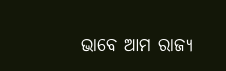ଭାବେ ଆମ ରାଜ୍ୟ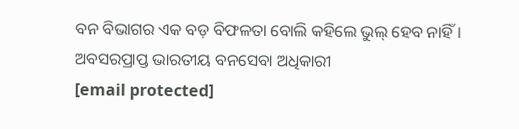ବନ ବିଭାଗର ଏକ ବଡ଼ ବିଫଳତା ବୋଲି କହିଲେ ଭୁଲ୍ ହେବ ନାହିଁ।
ଅବସରପ୍ରାପ୍ତ ଭାରତୀୟ ବନସେବା ଅଧିକାରୀ
[email protected]